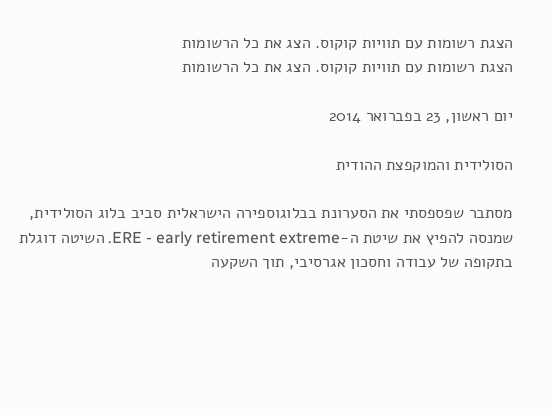הצגת רשומות עם תוויות קוקוס. הצג את כל הרשומות
הצגת רשומות עם תוויות קוקוס. הצג את כל הרשומות

יום ראשון, 23 בפברואר 2014

הסולידית והמוקפצת ההודית

מסתבר שפספסתי את הסערונת בבלוגוספירה הישראלית סביב בלוג הסולידית, שמנסה להפיץ את שיטת ה-ERE - early retirement extreme. השיטה דוגלת בתקופה של עבודה וחסכון אגרסיבי, תוך השקעה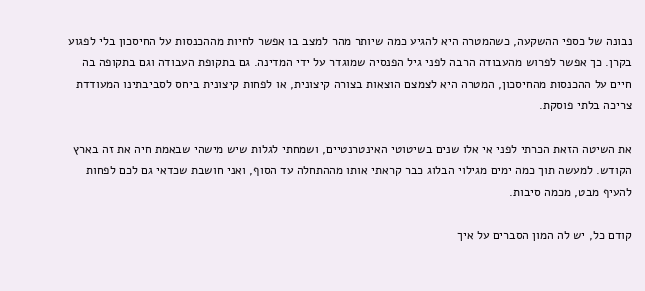נבונה של כספי ההשקעה, כשהמטרה היא להגיע כמה שיותר מהר למצב בו אפשר לחיות מההכנסות על החיסכון בלי לפגוע בקרן. כך אפשר לפרוש מהעבודה הרבה לפני גיל הפנסיה שמוגדר על ידי המדינה. גם בתקופת העבודה וגם בתקופה בה חיים על ההכנסות מהחיסכון, המטרה היא לצמצם הוצאות בצורה קיצונית, או לפחות קיצונית ביחס לסביבתינו המעודדת צריכה בלתי פוסקת.

את השיטה הזאת הכרתי לפני אי אלו שנים בשיטוטי האינטרנטיים, ושמחתי לגלות שיש מישהי שבאמת חיה את זה בארץ הקודש. למעשה תוך כמה ימים מגילוי הבלוג כבר קראתי אותו מההתחלה עד הסוף, ואני חושבת שכדאי גם לכם לפחות להעיף מבט, מכמה סיבות.

קודם כל, יש לה המון הסברים על איך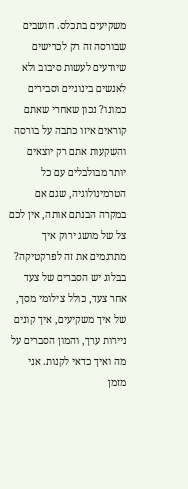משקיעים בתכלס. חושבים שבורסה זה רק לכרישים שיודעים לעשות סיבוב ולא לאנשים בינוניים וסבירים כמונו? נכון שאחרי שאתם קוראים איזו כתבה על בורסה והשקעות אתם רק יוצאים יותר מבולבלים עם כל הטרמינולוגיה, שגם אם במקרה הבנתם אותה, אין לכם צל של מושג ירוק איך מתרגמים את זה לפרקטיקה? בבלוג יש הסברים של צעד אחר צעד, כולל צילומי מסך, של איך משקיעים, איך קונים ניירות ערך, והמון הסברים על מה ואיך כדאי לקנות. אני מזמן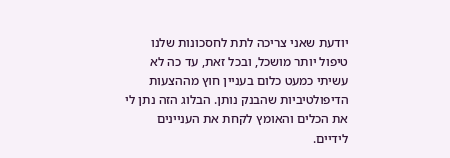יודעת שאני צריכה לתת לחסכונות שלנו טיפול יותר מושכל, ובכל זאת, עד כה לא עשיתי כמעט כלום בעניין חוץ מההצעות הדיפולטיביות שהבנק נותן. הבלוג הזה נתן לי את הכלים והאומץ לקחת את העניינים לידיים.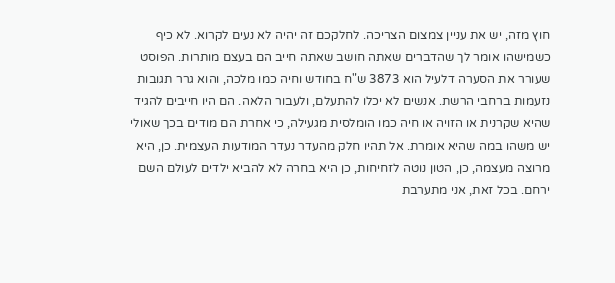חוץ מזה, יש את עניין צמצום הצריכה. לחלקכם זה יהיה לא נעים לקרוא. לא כיף כשמישהו אומר לך שהדברים שאתה חושב שאתה חייב הם בעצם מותרות. הפוסט שעורר את הסערה דלעיל הוא 3873 ש"ח בחודש וחיה כמו מלכה, והוא גרר תגובות נזעמות ברחבי הרשת. אנשים לא יכלו להתעלם, ולעבור הלאה. הם היו חייבים להגיד שהיא שקרנית או הזויה או חיה כמו הומלסית מגעילה, כי אחרת הם מודים בכך שאולי יש משהו במה שהיא אומרת. אל תהיו חלק מהעדר נעדר המודעות העצמית. כן, היא מרוצה מעצמה, כן, הטון נוטה לזחיחות, כן היא בחרה לא להביא ילדים לעולם השם ירחם. בכל זאת, אני מתערבת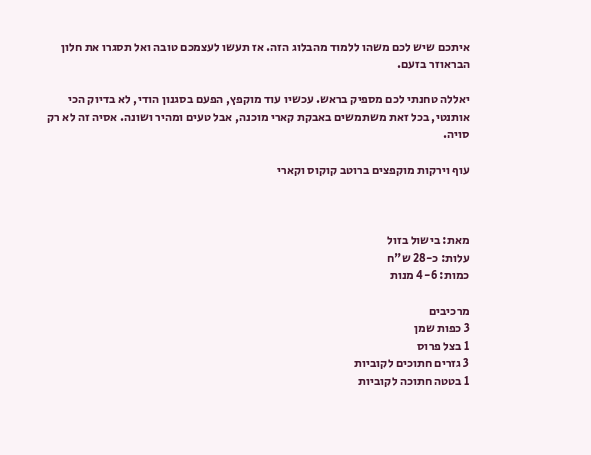איתכם שיש לכם משהו ללמוד מהבלוג הזה. אז תעשו לעצמכם טובה ואל תסגרו את חלון הבראוזר בזעם.

יאללה טחנתי לכם מספיק בראש. עכשיו עוד מוקפץ, הפעם בסגנון הודי, לא בדיוק הכי אותנטי, בכל זאת משתמשים באבקת קארי מוכנה, אבל טעים ומהיר ושונה. אסיה זה לא רק סויה.

עוף וירקות מוקפצים ברוטב קוקוס וקארי



מאת: בישול בזול
עלות: כ-28 ש"ח
כמות: 4-6 מנות

מרכיבים
3 כפות שמן
1 בצל פרוס
3 גזרים חתוכים לקוביות
1 בטטה חתוכה לקוביות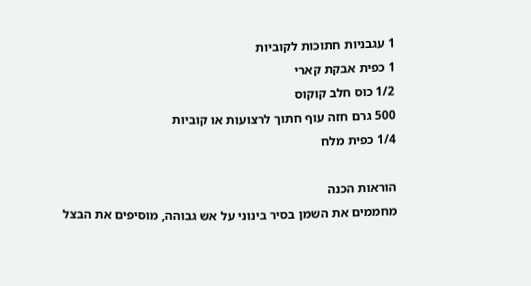1 עגבניות חתוכות לקוביות
1 כפית אבקת קארי
1/2 כוס חלב קוקוס
500 גרם חזה עוף חתוך לרצועות או קוביות
1/4 כפית מלח

הוראות הכנה
מחממים את השמן בסיר בינוני על אש גבוהה, מוסיפים את הבצל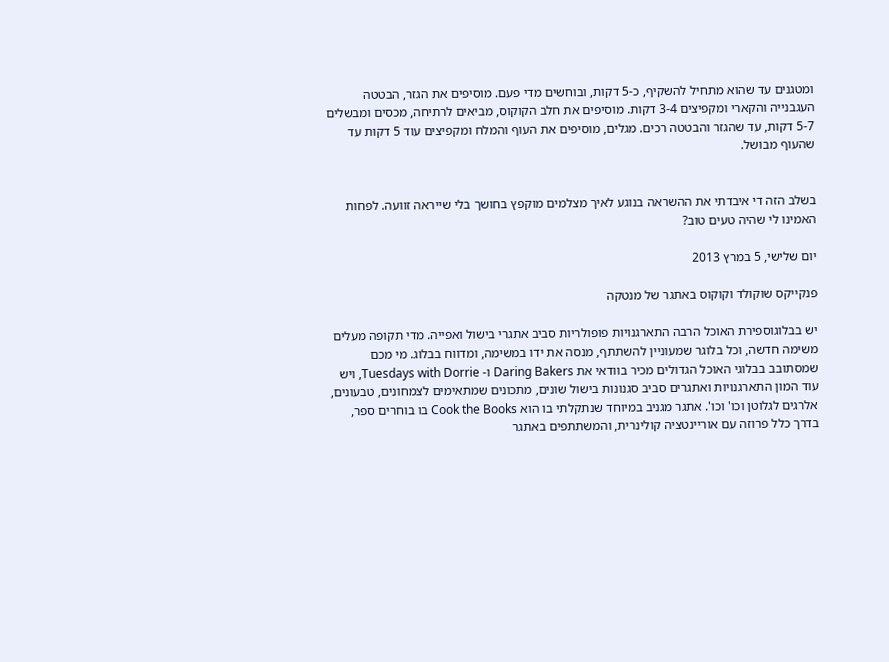ומטגנים עד שהוא מתחיל להשקיף, כ-5 דקות, ובוחשים מדי פעם. מוסיפים את הגזר, הבטטה העגבנייה והקארי ומקפיצים 3-4 דקות. מוסיפים את חלב הקוקוס, מביאים לרתיחה, מכסים ומבשלים 5-7 דקות, עד שהגזר והבטטה רכים. מגלים, מוסיפים את העוף והמלח ומקפיצים עוד 5 דקות עד שהעוף מבושל.


בשלב הזה די איבדתי את ההשראה בנוגע לאיך מצלמים מוקפץ בחושך בלי שייראה זוועה. לפחות האמינו לי שהיה טעים טוב?

יום שלישי, 5 במרץ 2013

פנקייקס שוקולד וקוקוס באתגר של מנטקה

יש בבלוגוספירת האוכל הרבה התארגנויות פופולריות סביב אתגרי בישול ואפייה. מדי תקופה מעלים משימה חדשה, וכל בלוגר שמעוניין להשתתף, מנסה את ידו במשימה, ומדווח בבלוג. מי מכם שמסתובב בבלוגי האוכל הגדולים מכיר בוודאי את Daring Bakers ו- Tuesdays with Dorrie, ויש עוד המון התארגנויות ואתגרים סביב סגנונות בישול שונים, מתכונים שמתאימים לצמחונים, טבעונים, אלרגים לגלוטן וכו' וכו'. אתגר מגניב במיוחד שנתקלתי בו הוא Cook the Books בו בוחרים ספר, בדרך כלל פרוזה עם אוריינטציה קולינרית, והמשתתפים באתגר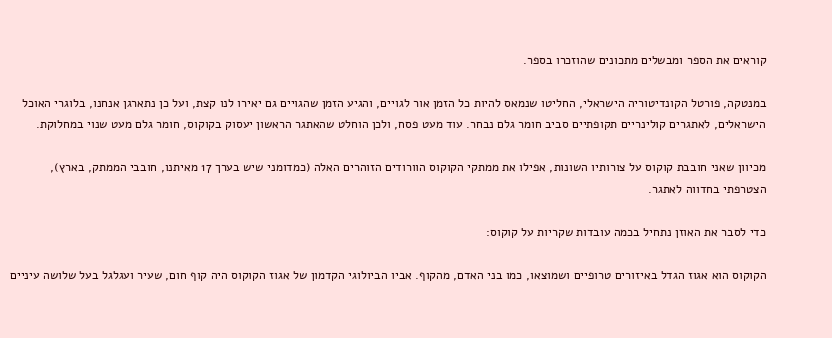קוראים את הספר ומבשלים מתכונים שהוזכרו בספר.

במנטקה, פורטל הקונדיטוריה הישראלי, החליטו שנמאס להיות כל הזמן אור לגויים, והגיע הזמן שהגויים גם יאירו לנו קצת, ועל כן נתארגן אנחנו, בלוגרי האוכל הישראלים, לאתגרים קולינריים תקופתיים סביב חומר גלם נבחר. עוד מעט פסח, ולכן הוחלט שהאתגר הראשון יעסוק בקוקוס, חומר גלם מעט שנוי במחלוקת.

מכיוון שאני חובבת קוקוס על צורותיו השונות, אפילו את ממתקי הקוקוס הוורודים הזוהרים האלה (כמדומני שיש בערך 17 מאיתנו, חובבי הממתק, בארץ), הצטרפתי בחדווה לאתגר.

כדי לסבר את האוזן נתחיל בכמה עובדות שקריות על קוקוס:

הקוקוס הוא אגוז הגדל באיזורים טרופיים ושמוצאו, כמו בני האדם, מהקוף. אביו הביולוגי הקדמון של אגוז הקוקוס היה קוף חום, שעיר ועגלגל בעל שלושה עיניים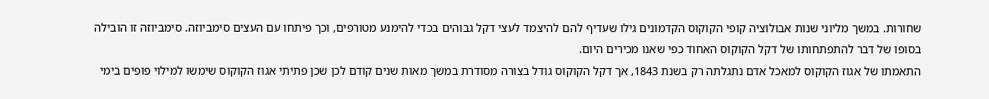שחורות. במשך מליוני שנות אבולוציה קופי הקוקוס הקדמונים גילו שעדיף להם להיצמד לעצי דקל גבוהים בכדי להימנע מטורפים, וכך פיתחו עם העצים סימביוזה. סימביוזה זו הובילה בסופו של דבר להתפתחותו של דקל הקוקוס האחוד כפי שאנו מכירים היום.
התאמתו של אגוז הקוקוס למאכל אדם נתגלתה רק בשנת 1843, אך דקל הקוקוס גודל בצורה מסודרת במשך מאות שנים קודם לכן שכן פתיתי אגוז הקוקוס שימשו למילוי פופים בימי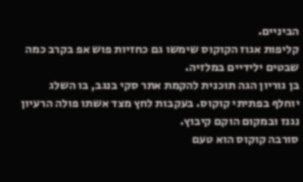הביניים.
קליפות אגוז הקוקוס שימשו גם כחזיות פוש אפ בקרב כמה שבטים ילידיים במלזיה.
בן גוריון הגה תוכנית להקמת אתר סקי בנגב, בו השלג יוחלף בפתיתי קוקוס. בעקבות לחץ מצד אשתו פולה הרעיון נגנז ובמקום הוקם קיבוץ.
סורבה קוקוס הוא טעם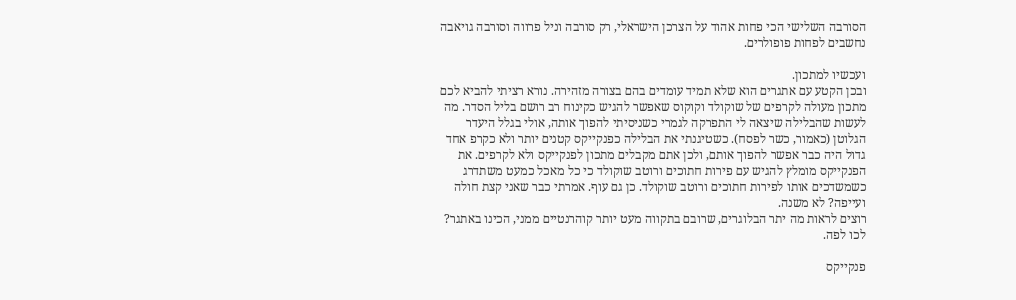הסורבה השלישי הכי פחות אהוד על הצרכן הישראלי, רק סורבה וניל פרווה וסורבה גויאבה נחשבים לפחות פופולרים.

ועכשיו למתכון.
ובכן הקטע עם אתגרים הוא שלא תמיד עומדים בהם בצורה מזהירה. נורא רציתי להביא לכם מתכון מעולה לקרפים של שוקולד וקוקוס שאפשר להגיש כקינוח רב רושם בליל הסדר. מה לעשות שהבלילה שיצאה לי התפרקה לגמרי כשניסיתי להפוך אותה, אולי בגלל היעדר הגלוטן (כאמור, כשר לפסח). כשטיגנתי את הבלילה כפנקייקס קטנים יותר ולא כקרפ אחד גדול היה כבר אפשר להפוך אותם, ולכן אתם מקבלים מתכון לפנקייקס ולא לקרפים. את הפנקייקס מומלץ להגיש עם פירות חתוכים ורוטב שוקולד כי כל מאכל כמעט משתדרג כשמשדכים אותו לפירות חתוכים ורוטב שוקולד. כן גם עוף. אמרתי כבר שאני קצת חולה ועייפה? לא משנה.
רוצים לראות מה יתר הבלוגרים, שרובם בתקווה מעט יותר קוהרנטיים ממני, הכינו באתגר? לכו לפה.

פנקייקס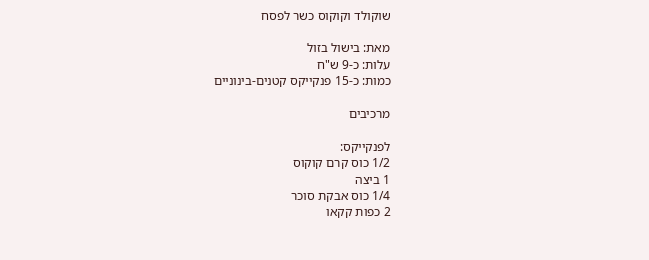שוקולד וקוקוס כשר לפסח

מאת: בישול בזול
עלות: כ-9 ש"ח
כמות: כ-15 פנקייקס קטנים-בינוניים

מרכיבים

לפנקייקס:
1/2 כוס קרם קוקוס
1 ביצה
1/4 כוס אבקת סוכר
2 כפות קקאו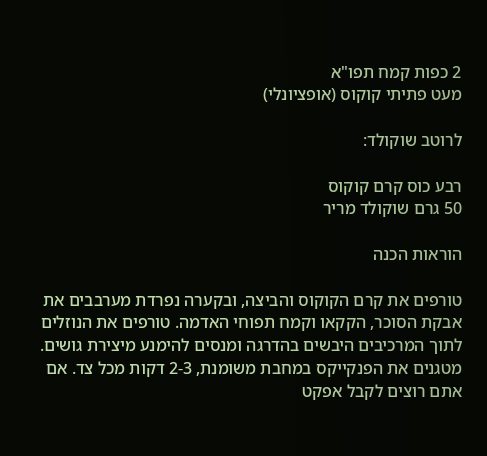2 כפות קמח תפו"א
מעט פתיתי קוקוס (אופציונלי)

לרוטב שוקולד:

רבע כוס קרם קוקוס
50 גרם שוקולד מריר

הוראות הכנה

טורפים את קרם הקוקוס והביצה, ובקערה נפרדת מערבבים את אבקת הסוכר, הקקאו וקמח תפוחי האדמה. טורפים את הנוזלים לתוך המרכיבים היבשים בהדרגה ומנסים להימנע מיצירת גושים.
מטגנים את הפנקייקס במחבת משומנת, 2-3 דקות מכל צד. אם אתם רוצים לקבל אפקט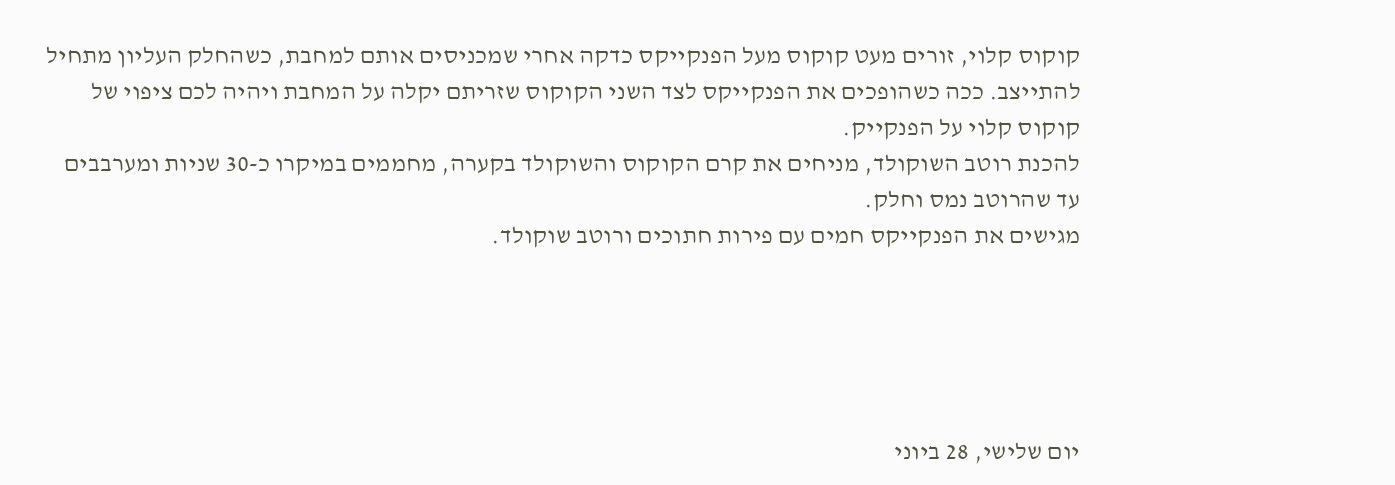קוקוס קלוי, זורים מעט קוקוס מעל הפנקייקס כדקה אחרי שמכניסים אותם למחבת, כשהחלק העליון מתחיל להתייצב. ככה כשהופכים את הפנקייקס לצד השני הקוקוס שזריתם יקלה על המחבת ויהיה לכם ציפוי של קוקוס קלוי על הפנקייק.
להכנת רוטב השוקולד, מניחים את קרם הקוקוס והשוקולד בקערה, מחממים במיקרו כ-30 שניות ומערבבים עד שהרוטב נמס וחלק.
מגישים את הפנקייקס חמים עם פירות חתוכים ורוטב שוקולד.





יום שלישי, 28 ביוני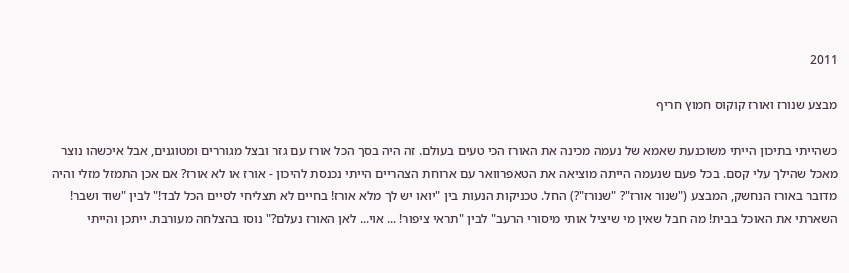2011

מבצע שנורז ואורז קוקוס חמוץ חריף

כשהייתי בתיכון הייתי משוכנעת שאמא של נעמה מכינה את האורז הכי טעים בעולם. זה היה בסך הכל אורז עם גזר ובצל מגוררים ומטוגנים, אבל איכשהו נוצר מאכל שהילך עלי קסם. בכל פעם שנעמה הייתה מוציאה את הטאפרוואר עם ארוחת הצהריים הייתי נכנסת להיכון - אורז או לא אורז? אם אכן התמזל מזלי והיה מדובר באורז הנחשק, המבצע ("שנור אורז"? "שנורז"?) החל. טכניקות הנעות בין "יואו יש לך מלא אורז! בחיים לא תצליחי לסיים הכל לבד!" לבין "שוד ושבר! השארתי את האוכל בבית! מה חבל שאין מי שיציל אותי מיסורי הרעב" לבין "תראי ציפור! ... אוי... לאן האורז נעלם?" נוסו בהצלחה מעורבת. ייתכן והייתי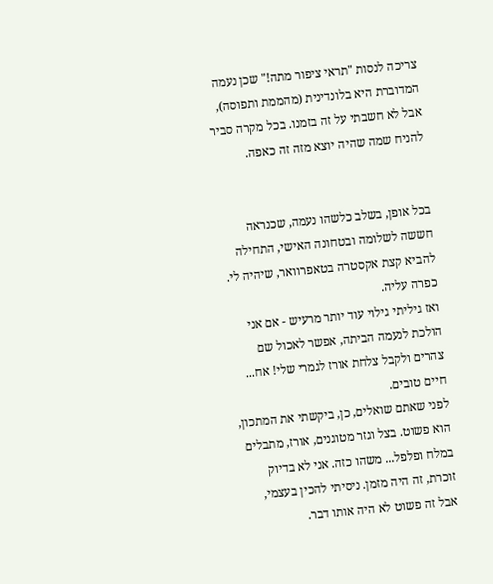צריכה לנסות "תראי ציפור מתה!" שכן נעמה המדוברת היא בלונדינית (מהממת ותפוסה), אבל לא חשבתי על זה בזמנו. בכל מקרה סביר להניח שמה שהיה יוצא מזה זה כאפה.


בכל אופן, בשלב כלשהו נעמה, שכנראה חששה לשלומה ובטחונה האישי, התחילה להביא קצת אקסטרה בטאפרוואר, שיהיה לי. כפרה עליה.
ואז גיליתי גילוי עוד יותר מרעיש - אם אני הולכת לנעמה הביתה, אפשר לאכול שם צהרים ולקבל צלחת אורז לגמרי שלי! אח... חיים טובים.
לפני שאתם שואלים, כן, ביקשתי את המתכון, הוא פשוט. בצל וגזר מטוגנים, אורז, מתבלים במלח ופלפל... משהו כזה. אני לא בדיוק זוכרת, זה היה מזמן. ניסיתי להכין בעצמי, אבל זה פשוט לא היה אותו דבר.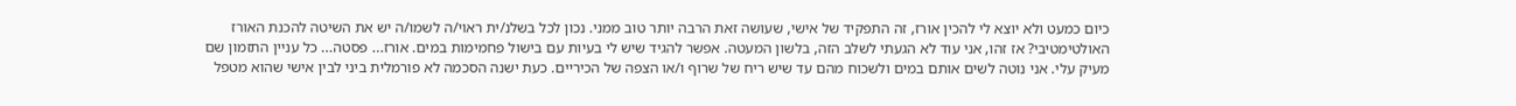כיום כמעט ולא יוצא לי להכין אורז, זה התפקיד של אישי, שעושה זאת הרבה יותר טוב ממני. נכון לכל בשלנ/ית ראוי/ה לשמו/ה יש את השיטה להכנת האורז האולטימטיבי? אז זהו, אני עוד לא הגעתי לשלב הזה, בלשון המעטה. אפשר להגיד שיש לי בעיות עם בישול פחמימות במים. אורז... פסטה... כל עניין התזמון שם מעיק עלי. אני נוטה לשים אותם במים ולשכוח מהם עד שיש ריח של שרוף ו/או הצפה של הכיריים. כעת ישנה הסכמה לא פורמלית ביני לבין אישי שהוא מטפל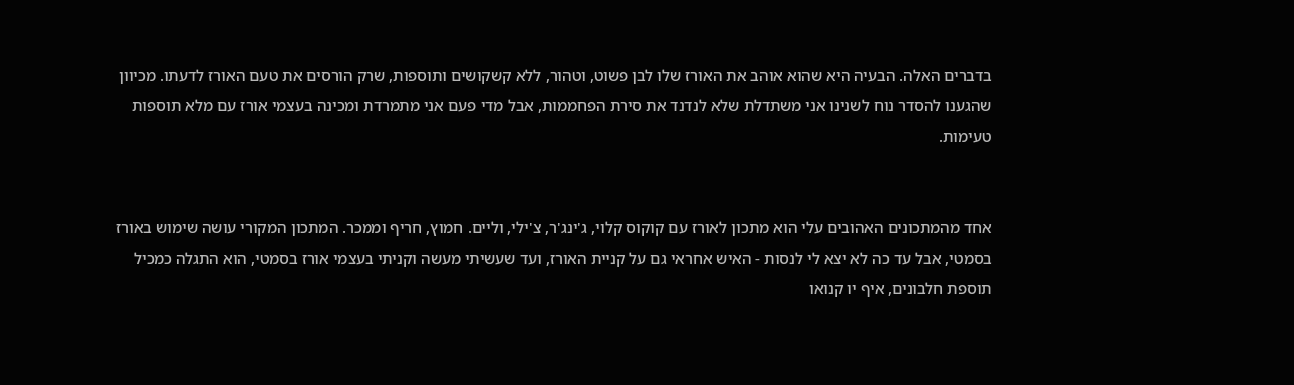בדברים האלה. הבעיה היא שהוא אוהב את האורז שלו לבן פשוט, וטהור, ללא קשקושים ותוספות, שרק הורסים את טעם האורז לדעתו. מכיוון שהגענו להסדר נוח לשנינו אני משתדלת שלא לנדנד את סירת הפחממות, אבל מדי פעם אני מתמרדת ומכינה בעצמי אורז עם מלא תוספות טעימות.


אחד מהמתכונים האהובים עלי הוא מתכון לאורז עם קוקוס קלוי, ג'ינג'ר, צ'ילי, וליים. חמוץ, חריף וממכר. המתכון המקורי עושה שימוש באורז בסמטי, אבל עד כה לא יצא לי לנסות - האיש אחראי גם על קניית האורז, ועד שעשיתי מעשה וקניתי בעצמי אורז בסמטי, הוא התגלה כמכיל תוספת חלבונים, איף יו קנואו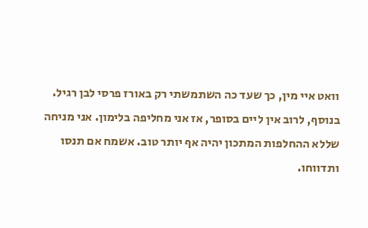וואט איי מין, כך שעד כה השתמשתי רק באורז פרסי לבן רגיל. בנוסף, לרוב אין ליים בסופר, אז אני מחליפה בלימון. אני מניחה שללא ההחלפות המתכון יהיה אף יותר טוב. אשמח אם תנסו ותדווחו.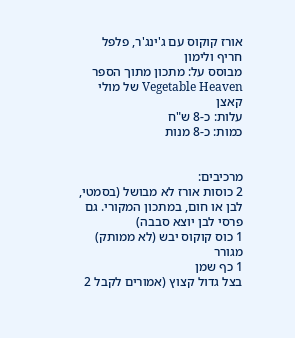אורז קוקוס עם ג'ינג'ר, פלפל חריף ולימון
מבוסס על: מתכון מתוך הספר Vegetable Heaven של מולי קאצן
עלות: כ-8 ש"ח
כמות: כ-8 מנות


מרכיבים:
2 כוסות אורז לא מבושל (בסמטי, לבן או חום, במתכון המקורי. גם פרסי לבן יוצא סבבה)
1 כוס קוקוס יבש (לא ממותק) מגורר
1 כף שמן
בצל גדול קצוץ (אמורים לקבל 2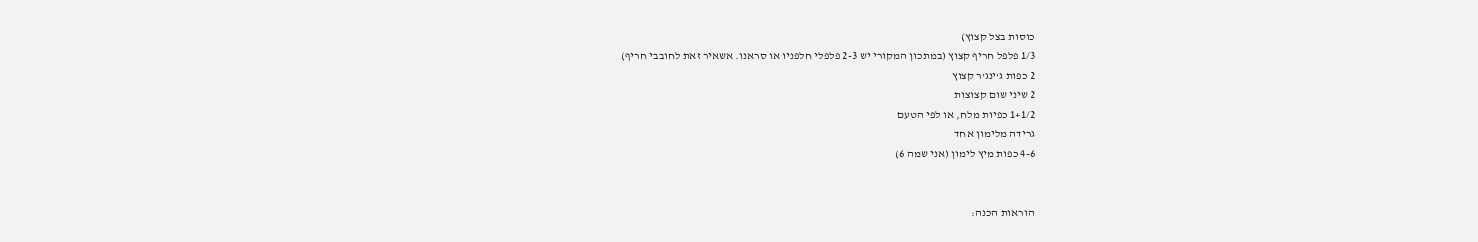כוסות בצל קצוץ)
1/3 פלפל חריף קצוץ (במתכון המקורי יש 2-3 פלפלי חלפניו או סראנו. אשאיר זאת לחובבי חריף)
2 כפות ג'ינג'ר קצוץ
2 שיני שום קצוצות
1+1/2 כפיות מלח, או לפי הטעם
גרידה מלימון אחד
4-6 כפות מיץ לימון (אני שמה 6)


הוראות הכנה: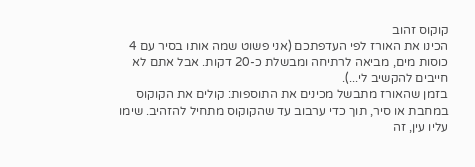קוקוס זהוב
הכינו את האורז לפי העדפתכם (אני פשוט שמה אותו בסיר עם 4 כוסות מים, מביאה לרתיחה ומבשלת כ-20 דקות. אבל אתם לא חייבים להקשיב לי...).
בזמן שהאורז מתבשל מכינים את התוספות: קולים את הקוקוס במחבת או סיר, תוך כדי ערבוב עד שהקוקוס מתחיל להזהיב. שימו עליו עין, זה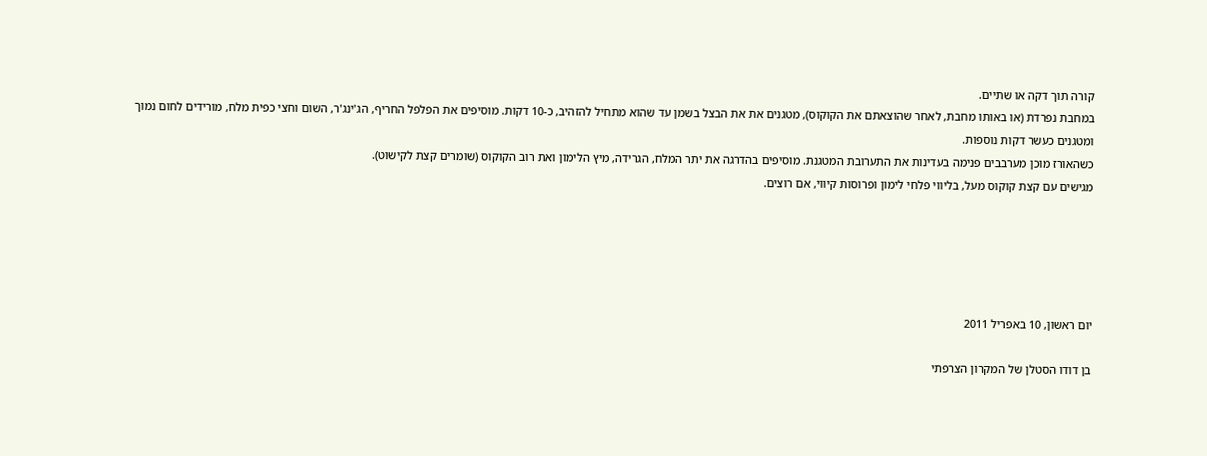קורה תוך דקה או שתיים.
במחבת נפרדת (או באותו מחבת, לאחר שהוצאתם את הקוקוס), מטגנים את את הבצל בשמן עד שהוא מתחיל להזהיב, כ-10 דקות. מוסיפים את הפלפל החריף, הג'ינג'ר, השום וחצי כפית מלח, מורידים לחום נמוך ומטגנים כעשר דקות נוספות.
כשהאורז מוכן מערבבים פנימה בעדינות את התערובת המטגנת. מוסיפים בהדרגה את יתר המלח, הגרידה, מיץ הלימון ואת רוב הקוקוס (שומרים קצת לקישוט).
מגישים עם קצת קוקוס מעל, בליווי פלחי לימון ופרוסות קיווי, אם רוצים.





יום ראשון, 10 באפריל 2011

בן דודו הסטלן של המקרון הצרפתי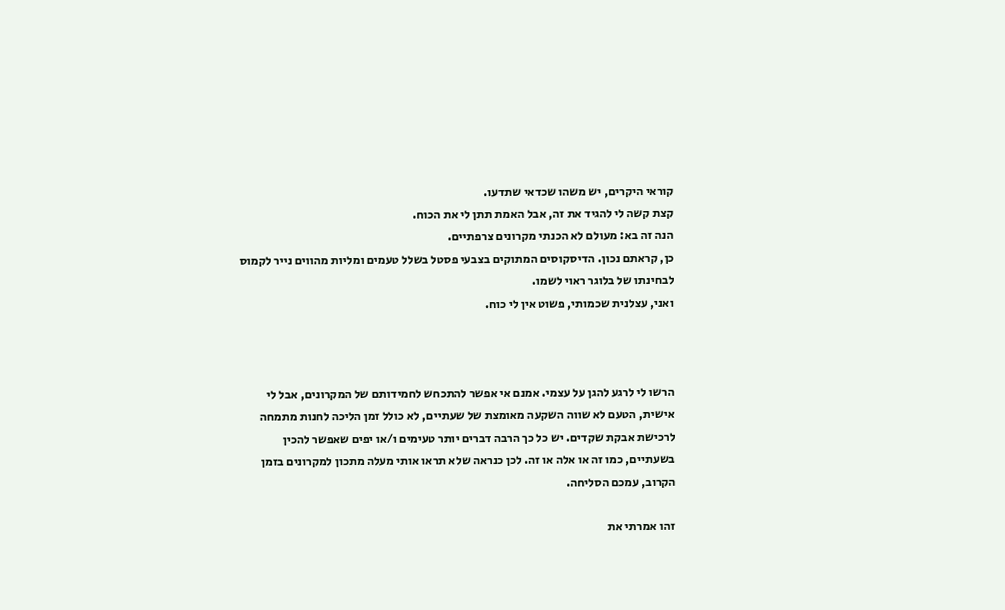קוראי היקרים, יש משהו שכדאי שתדעו.
קצת קשה לי להגיד את זה, אבל האמת תתן לי את הכוח.
הנה זה בא: מעולם לא הכנתי מקרונים צרפתיים.
כן, קראתם נכון. הדיסקוסים המתוקים בצבעי פסטל בשלל טעמים ומליות מהווים נייר לקמוס לבחינתו של בלוגר ראוי לשמו.
ואני, עצלנית שכמותי, פשוט אין לי כוח.



הרשו לי לרגע להגן על עצמי. אמנם אי אפשר להתכחש לחמידותם של המקרונים, אבל לי אישית, הטעם לא שווה השקעה מאומצת של שעתיים, לא כולל זמן הליכה לחנות מתמחה לרכישת אבקת שקדים. יש כל כך הרבה דברים יותר טעימים ו/או יפים שאפשר להכין בשעתיים, כמו זה או אלה או זה. לכן כנראה שלא תראו אותי מעלה מתכון למקרונים בזמן הקרוב, עמכם הסליחה.

זהו אמרתי את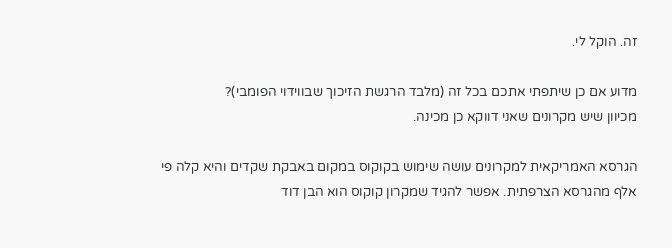זה. הוקל לי.

מדוע אם כן שיתפתי אתכם בכל זה (מלבד הרגשת הזיכוך שבווידוי הפומבי)?
מכיוון שיש מקרונים שאני דווקא כן מכינה.

הגרסא האמריקאית למקרונים עושה שימוש בקוקוס במקום באבקת שקדים והיא קלה פי אלף מהגרסא הצרפתית. אפשר להגיד שמקרון קוקוס הוא הבן דוד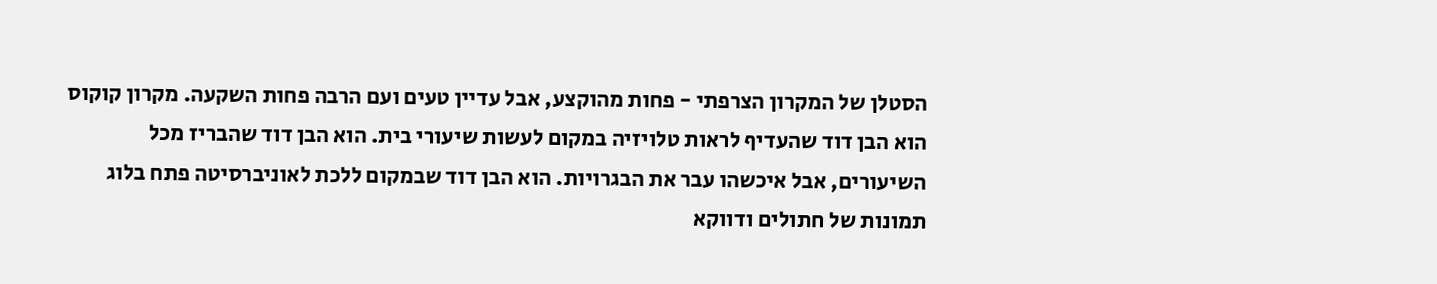הסטלן של המקרון הצרפתי - פחות מהוקצע, אבל עדיין טעים ועם הרבה פחות השקעה. מקרון קוקוס הוא הבן דוד שהעדיף לראות טלויזיה במקום לעשות שיעורי בית. הוא הבן דוד שהבריז מכל השיעורים, אבל איכשהו עבר את הבגרויות. הוא הבן דוד שבמקום ללכת לאוניברסיטה פתח בלוג תמונות של חתולים ודווקא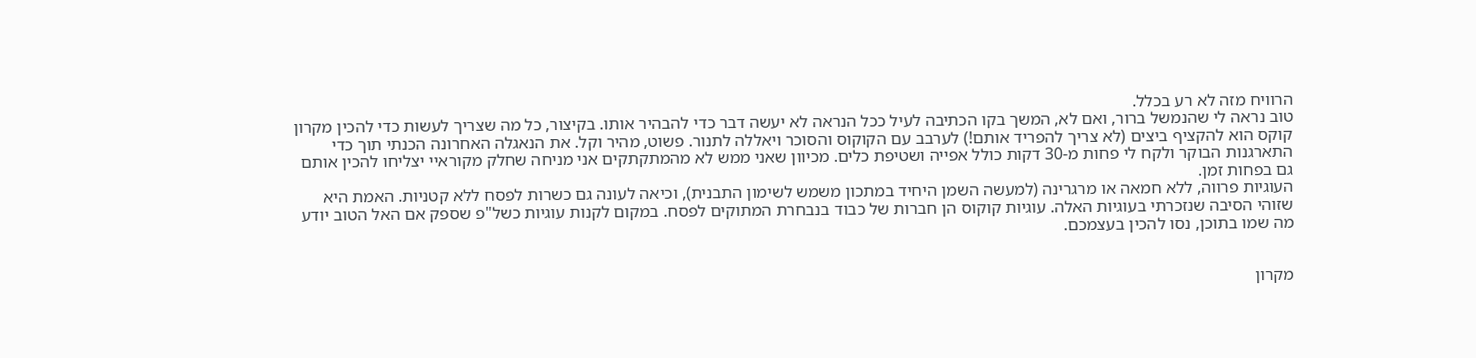הרוויח מזה לא רע בכלל.
טוב נראה לי שהנמשל ברור, ואם לא, המשך בקו הכתיבה לעיל ככל הנראה לא יעשה דבר כדי להבהיר אותו. בקיצור, כל מה שצריך לעשות כדי להכין מקרון קוקס הוא להקציף ביצים (לא צריך להפריד אותם!) לערבב עם הקוקוס והסוכר ויאללה לתנור. פשוט, מהיר וקל. את הנאגלה האחרונה הכנתי תוך כדי התארגנות הבוקר ולקח לי פחות מ-30 דקות כולל אפייה ושטיפת כלים. מכיוון שאני ממש לא מהמתקתקים אני מניחה שחלק מקוראיי יצליחו להכין אותם גם בפחות זמן.
העוגיות פרווה, ללא חמאה או מרגרינה (למעשה השמן היחיד במתכון משמש לשימון התבנית), וכיאה לעונה גם כשרות לפסח ללא קטניות. האמת היא שזוהי הסיבה שנזכרתי בעוגיות האלה. עוגיות קוקוס הן חברות של כבוד בנבחרת המתוקים לפסח. במקום לקנות עוגיות כשל"פ שספק אם האל הטוב יודע מה שמו בתוכן, נסו להכין בעצמכם.


מקרון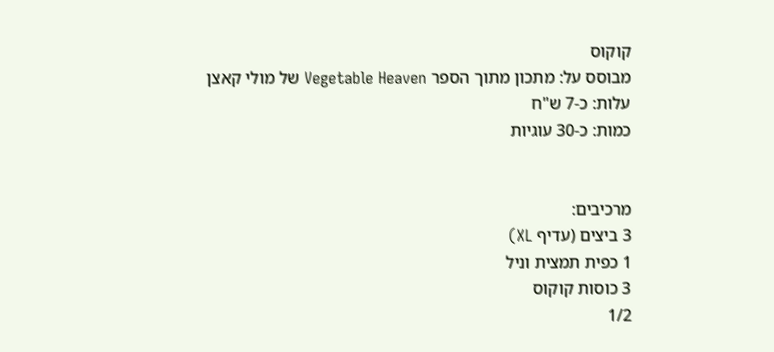קוקוס
מבוסס על: מתכון מתוך הספר Vegetable Heaven של מולי קאצן
עלות: כ-7 ש"ח
כמות: כ-30 עוגיות


מרכיבים:
3 ביצים (עדיף XL)
1 כפית תמצית וניל
3 כוסות קוקוס
1/2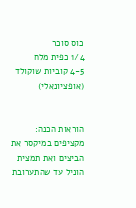כוס סוכר
1/4 כפית מלח
4-5 קוביות שוקולד (אופציונאלי)


הוראות הכנה:
מקציפים במיקסר את הביצים ואת תמצית הוניל עד שהתערובת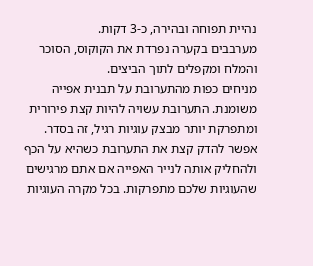נהיית תפוחה ובהירה, כ-3 דקות.
מערבבים בקערה נפרדת את הקוקוס, הסוכר והמלח ומקפלים לתוך הביצים.
מניחים כפות מהתערובת על תבנית אפייה משומנת. התערובת עשויה להיות קצת פירורית ומתפרקת יותר מבצק עוגיות רגיל, זה בסדר. אפשר להדק קצת את התערובת כשהיא על הכף ולהחליק אותה לנייר האפייה אם אתם מרגישים שהעוגיות שלכם מתפרקות. בכל מקרה העוגיות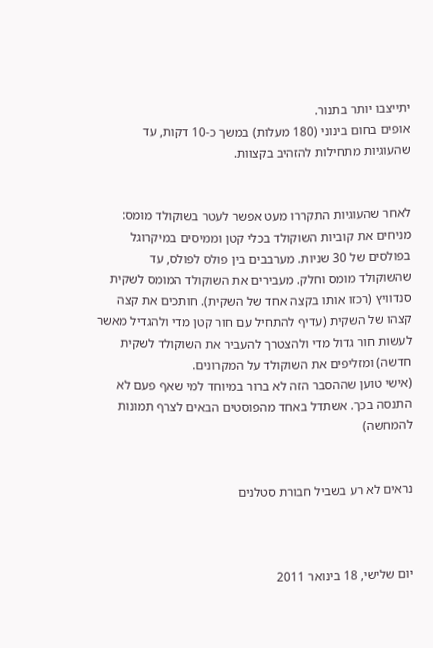יתייצבו יותר בתנור.
אופים בחום בינוני (180 מעלות) במשך כ-10 דקות, עד שהעוגיות מתחילות להזהיב בקצוות.


לאחר שהעוגיות התקררו מעט אפשר לעטר בשוקולד מומס: מניחים את קוביות השוקולד בכלי קטן וממיסים במיקרוגל בפולסים של 30 שניות. מערבבים בין פולס לפולס, עד שהשוקולד מומס וחלק. מעבירים את השוקולד המומס לשקית סנדוויץ (רכזו אותו בקצה אחד של השקית). חותכים את קצה קצהו של השקית (עדיף להתחיל עם חור קטן מדי ולהגדיל מאשר לעשות חור גדול מדי ולהצטרך להעביר את השוקולד לשקית חדשה) ומזליפים את השוקולד על המקרונים.
(אישי טוען שההסבר הזה לא ברור במיוחד למי שאף פעם לא התנסה בכך. אשתדל באחד מהפוסטים הבאים לצרף תמונות להמחשה)


נראים לא רע בשביל חבורת סטלנים



יום שלישי, 18 בינואר 2011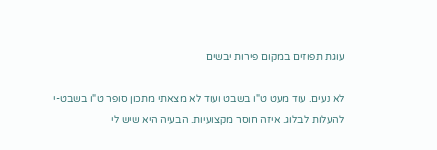עוגת תפוזים במקום פירות יבשים

לא נעים. עוד מעט ט"ו בשבט ועוד לא מצאתי מתכון סופר ט"ו בשבט-י להעלות לבלוג. איזה חוסר מקצועיות. הבעיה היא שיש לי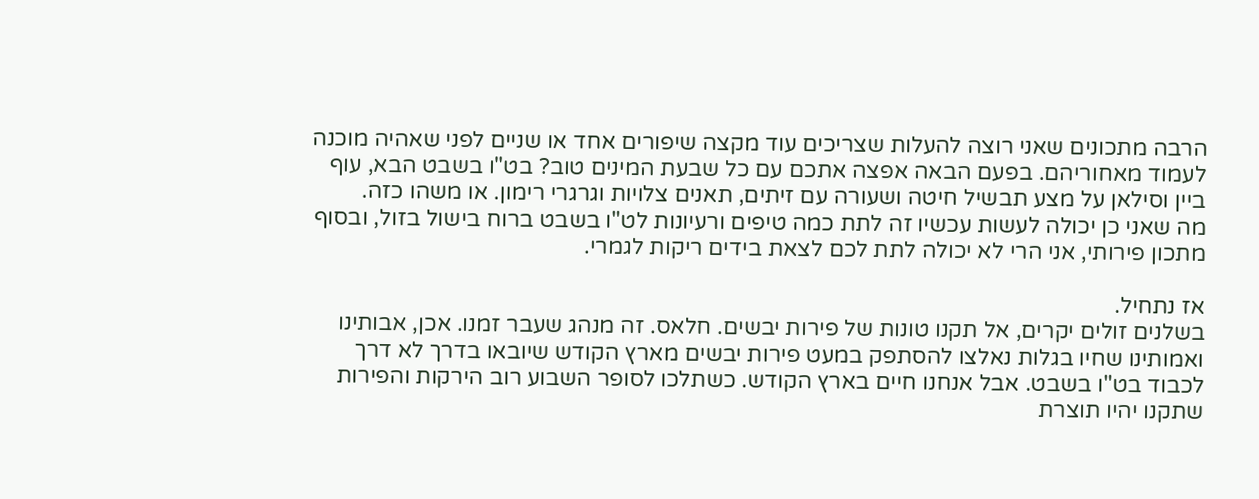הרבה מתכונים שאני רוצה להעלות שצריכים עוד מקצה שיפורים אחד או שניים לפני שאהיה מוכנה לעמוד מאחוריהם. בפעם הבאה אפצה אתכם עם כל שבעת המינים טוב? בט"ו בשבט הבא, עוף ביין וסילאן על מצע תבשיל חיטה ושעורה עם זיתים, תאנים צלויות וגרגרי רימון. או משהו כזה.
מה שאני כן יכולה לעשות עכשיו זה לתת כמה טיפים ורעיונות לט"ו בשבט ברוח בישול בזול, ובסוף מתכון פירותי, אני הרי לא יכולה לתת לכם לצאת בידים ריקות לגמרי.

אז נתחיל.
בשלנים זולים יקרים, אל תקנו טונות של פירות יבשים. חלאס. זה מנהג שעבר זמנו. אכן, אבותינו ואמותינו שחיו בגלות נאלצו להסתפק במעט פירות יבשים מארץ הקודש שיובאו בדרך לא דרך לכבוד בט"ו בשבט. אבל אנחנו חיים בארץ הקודש. כשתלכו לסופר השבוע רוב הירקות והפירות שתקנו יהיו תוצרת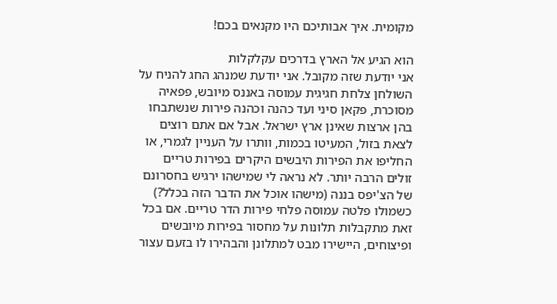מקומית. איך אבותיכם היו מקנאים בכם!

הוא הגיע אל הארץ בדרכים עקלקלות
אני יודעת שזה מקובל. אני יודעת שמנהג החג להניח על השולחן צלחת חגיגית עמוסה באננס מיובש, פפאיה מסוכרת, פקאן סיני ועד כהנה וכהנה פירות שנשתבחו בהן ארצות שאינן ארץ ישראל. אבל אם אתם רוצים לצאת בזול, המעיטו בכמות, וותרו על העניין לגמרי, או החליפו את הפירות היבשים היקרים בפירות טריים זולים הרבה יותר. לא נראה לי שמישהו ירגיש בחסרונם של הצ'יפס בננה (מישהו אוכל את הדבר הזה בכלל?) כשמולו פלטה עמוסה פלחי פירות הדר טריים. אם בכל זאת מתקבלות תלונות על מחסור בפירות מיובשים ופיצוחים, היישירו מבט למתלונן והבהירו לו בזעם עצור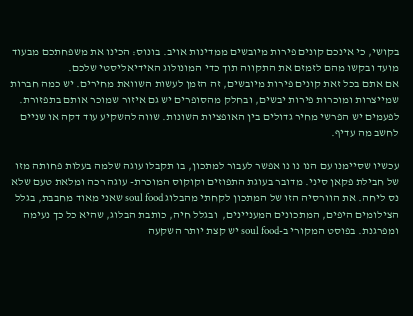בקושי, כי אינכם קונים פירות מיובשים ממדינות אויב. בונוס: הכינו את משפחתכם מבעוד מועד ובקשו מהם לזמזם את התקווה תוך כדי המונולוג האידיאליסטי שלכם.
אם אתם בכל זאת קונים פירות מיובשים, זה הזמן לעשות השוואת מחירים. יש כמה חברות שמייצרות ומוכרות פירות יבשים, ובחלק מהסופרים יש גם איזור שמוכר אותם בתפזורת. לפעמים יש הפרשי מחיר גדולים בין האופציות השונות. שווה להשקיע עוד דקה או שניים לחשב מה עדיף.

עכשיו שסיימנו עם הנו נו נו אפשר לעבור למתכון, בו תקבלו עוגה שלמה בעלות פחותה מזו של חבילת פקאן סיני. מדובר בעוגת התפוזים וקוקוס המוכרת- עוגה רכה ומלאת טעם שלא נס ליחה. את הוורסיה הזו של המתכון לקחתי מהבלוג soul food שאני מאוד מחבבת, בגלל הצילומים היפים, המתכונים המעניינים,  ובגלל חיה, כותבת הבלוג, שהיא כל כך נעימה ומפרגנת. בפוסט המקורי ב-soul food יש קצת יותר השקעה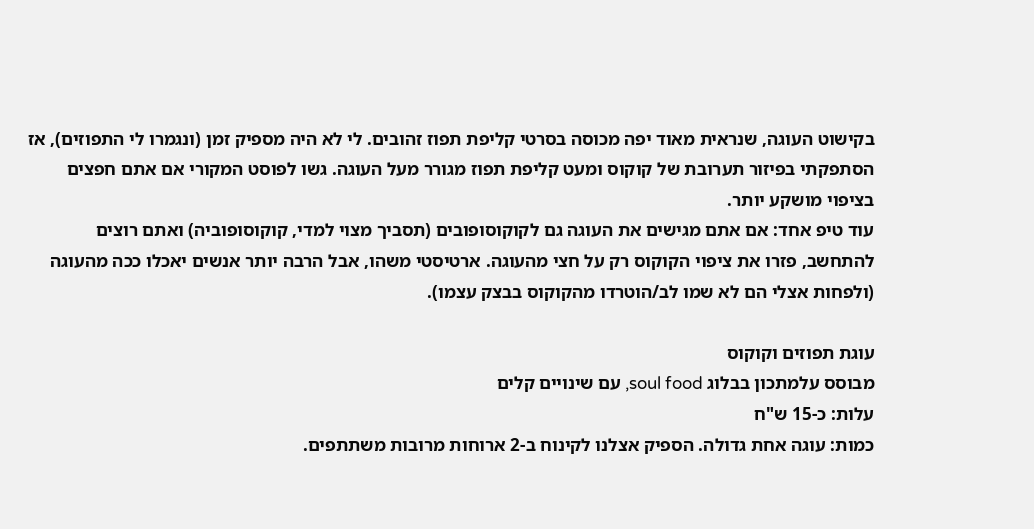בקישוט העוגה, שנראית מאוד יפה מכוסה בסרטי קליפת תפוז זהובים. לי לא היה מספיק זמן (ונגמרו לי התפוזים), אז הסתפקתי בפיזור תערובת של קוקוס ומעט קליפת תפוז מגורר מעל העוגה. גשו לפוסט המקורי אם אתם חפצים בציפוי מושקע יותר.
עוד טיפ אחד: אם אתם מגישים את העוגה גם לקוקוסופובים (תסביך מצוי למדי, קוקוסופוביה) ואתם רוצים להתחשב, פזרו את ציפוי הקוקוס רק על חצי מהעוגה. ארטיסטי משהו, אבל הרבה יותר אנשים יאכלו ככה מהעוגה (ולפחות אצלי הם לא שמו לב/הוטרדו מהקוקוס בבצק עצמו).

עוגת תפוזים וקוקוס
מבוסס עלמתכון בבלוג soul food, עם שינויים קלים
עלות: כ-15 ש"ח
כמות: עוגה אחת גדולה. הספיק אצלנו לקינוח ב-2 ארוחות מרובות משתתפים.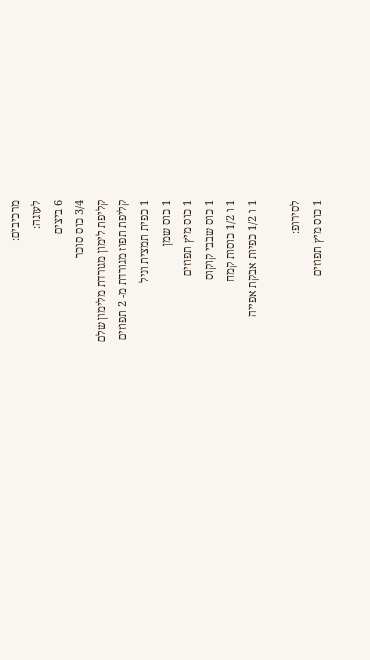מרכיבים:
לעוגה:
6 ביצים
3/4 כוס סוכר
קליפת לימון מגורדת מלימון שלם
קליפת תפוז מגורדת מ- 2 תפוזים
1 כפית תמצית וניל
1 כוס שמן
1 כוס מיץ תפוזים
1 כוס שבבי קוקוס
1 ו 1/2 כוסות קמח
1 ו 1/2 כפיות אבקת אפייה

לסירופ:
1 כוס מיץ תפוזים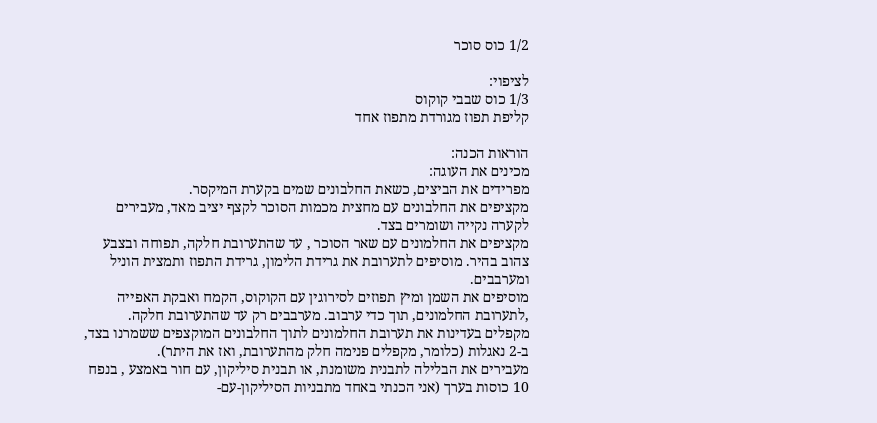1/2 כוס סוכר

לציפוי:
1/3 כוס שבבי קוקוס
קליפת תפוז מגורדת מתפוז אחד

הוראות הכנה:
מכינים את העוגה:
מפרידים את הביצים, כשאת החלבונים שמים בקערת המיקסר.
מקציפים את החלבונים עם מחצית מכמות הסוכר לקצף יציב מאד, מעבירים לקערה נקייה ושומרים בצד.
מקציפים את החלמונים עם שאר הסוכר , עד שהתערובת חלקה, תפוחה ובצבע צהוב בהיר. מוסיפים לתערובת את גרידת הלימון, גרידת התפוז ותמצית הוניל ומערבבים.
מוסיפים את השמן ומיץ תפוזים לסירוגין עם הקוקוס, הקמח ואבקת האפייה ,לתערובת החלמונים, תוך כדי ערבוב. מערבבים רק עד שהתערובת חלקה.
מקפלים בעדינות את תערובת החלמונים לתוך החלבונים המוקצפים ששמרנו בצד, ב-2 נאגלות (כלומר, מקפלים פנימה חלק מהתערובת, ואז את היתר).
מעבירים את הבלילה לתבנית משומנת, או תבנית סיליקון, עם חור באמצע , בנפח 10 כוסות בערך (אני הכנתי באחד מתבניות הסיליקון-עם-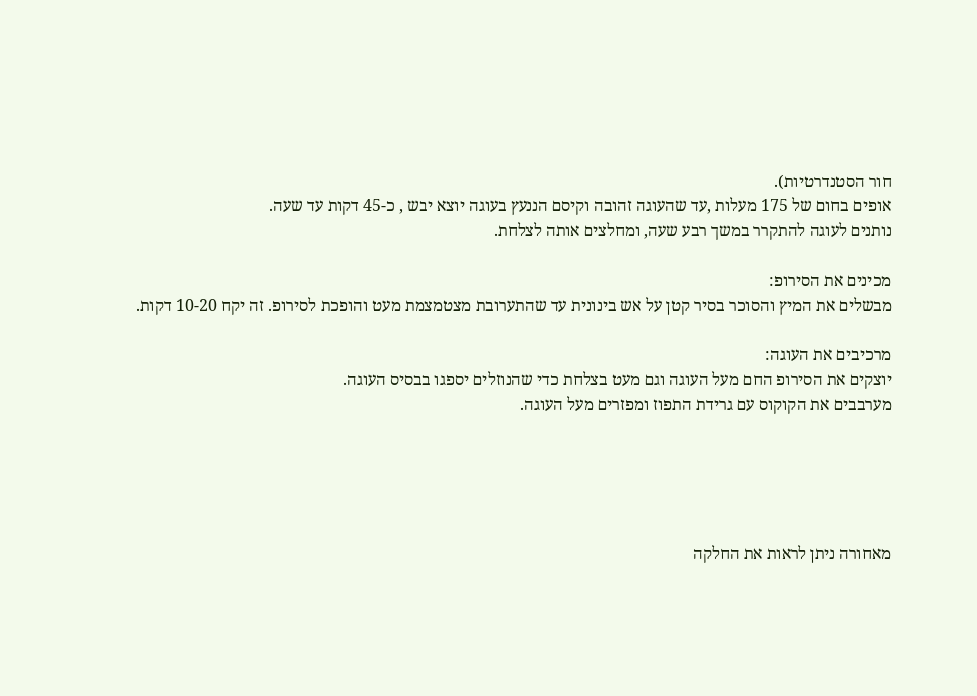חור הסטנדרטיות).
אופים בחום של 175 מעלות ,עד שהעוגה זהובה וקיסם הננעץ בעוגה יוצא יבש , כ-45 דקות עד שעה.
נותנים לעוגה להתקרר במשך רבע שעה, ומחלצים אותה לצלחת.

מכינים את הסירופ:
מבשלים את המיץ והסוכר בסיר קטן על אש בינונית עד שהתערובת מצטמצמת מעט והופכת לסירופ. זה יקח 10-20 דקות.

מרכיבים את העוגה:
יוצקים את הסירופ החם מעל העוגה וגם מעט בצלחת כדי שהנוזלים יספגו בבסיס העוגה.
מערבבים את הקוקוס עם גרידת התפוז ומפזרים מעל העוגה.





מאחורה ניתן לראות את החלקה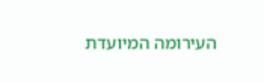העירומה המיועדת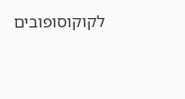לקוקוסופובים